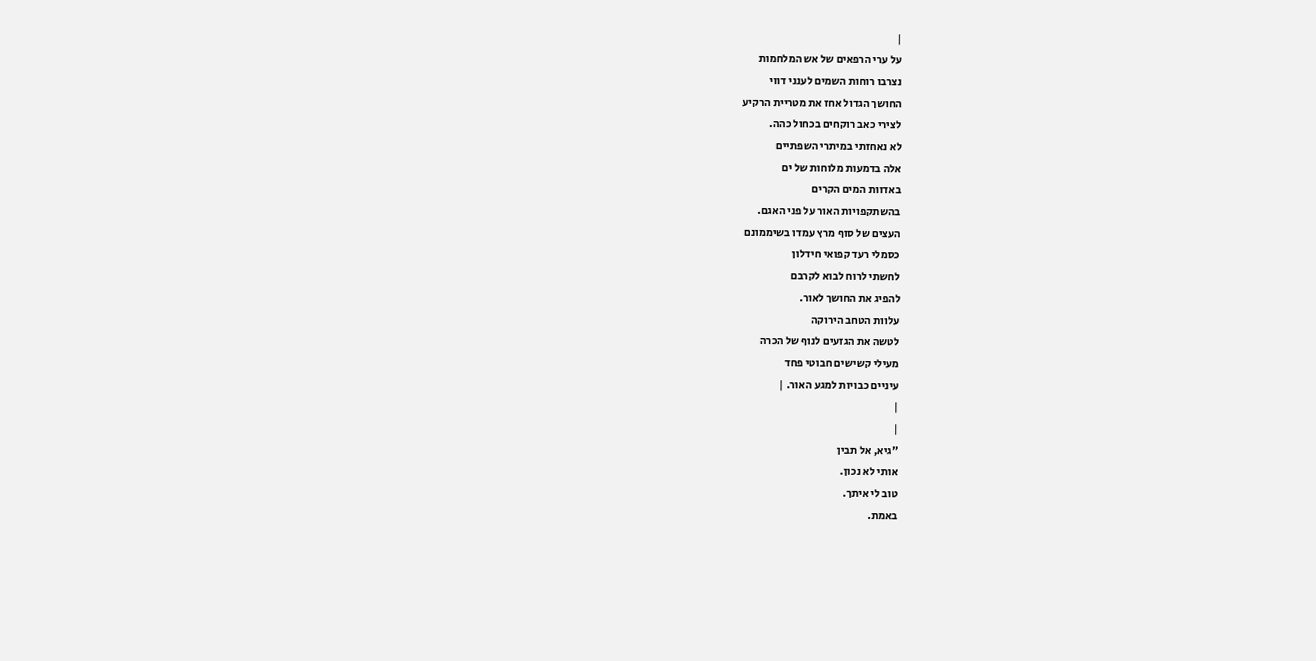|
על ערי הרפאים של אש המלחמות
נצרבו רוחות השמים לענני דווי
החושך הגדול אחז את מטריית הרקיע
לצירי כאב רוקחים בכחול כהה.
לא נאחזתי במיתרי השפתיים
אלה בדמעות מלוחות של ים
באדוות המים הקרים
בהשתקפויות האור על פני האגם.
העצים של סוף מרץ עמדו בשיממונם
כסמלי רעד קפואי חידלון
לחשתי לרוח לבוא לקרבם
להפיג את החושך לאור.
עלוות הטחב הירוקה
לטשה את הגזעים לנוף של הכרה
מעילי קשישים חבוטי פחד
עיניים כבויות למגע האור. |
|
|
"גיא, אל תבין
אותי לא נכון.
טוב לי איתך.
באמת.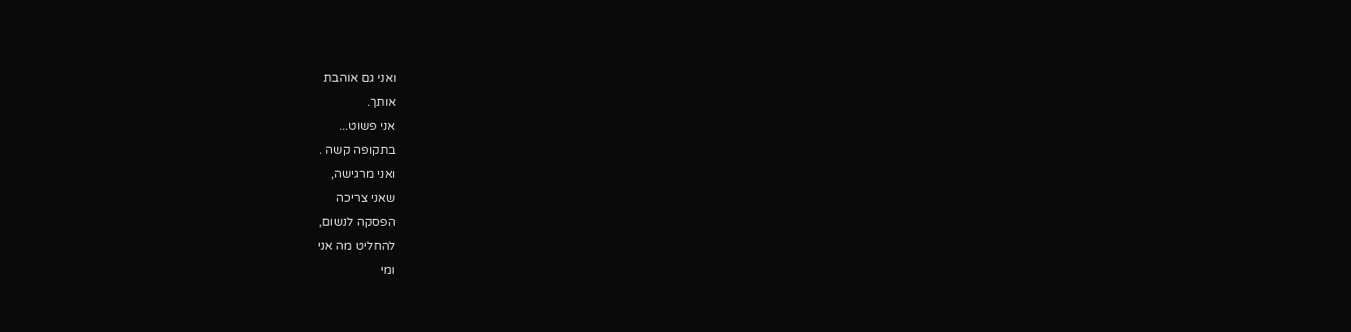ואני גם אוהבת
אותך.
אני פשוט...
בתקופה קשה .
ואני מרגישה,
שאני צריכה
הפסקה לנשום,
להחליט מה אני
ומי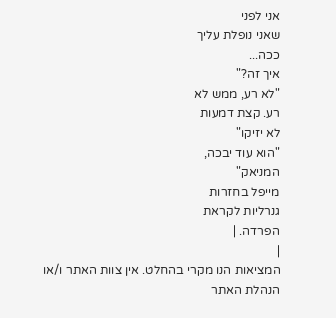אני לפני
שאני נופלת עליך
ככה...
איך זה?"
"לא רע, ממש לא
רע. קצת דמעות
לא יזיקו"
"הוא עוד יבכה,
המניאק"
מייפל בחזרות
גנרליות לקראת
הפרדה. |
|
המציאות הנו מקרי בהחלט. אין צוות האתר ו/או
הנהלת האתר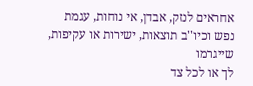אחראים לנזק, אבדן, אי נוחות, עגמת
נפש וכיו''ב תוצאות, ישירות או עקיפות, שייגרמו
לך או לכל צד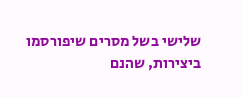שלישי בשל מסרים שיפורסמו
ביצירות, שהנם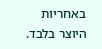באחריות היוצר בלבד.